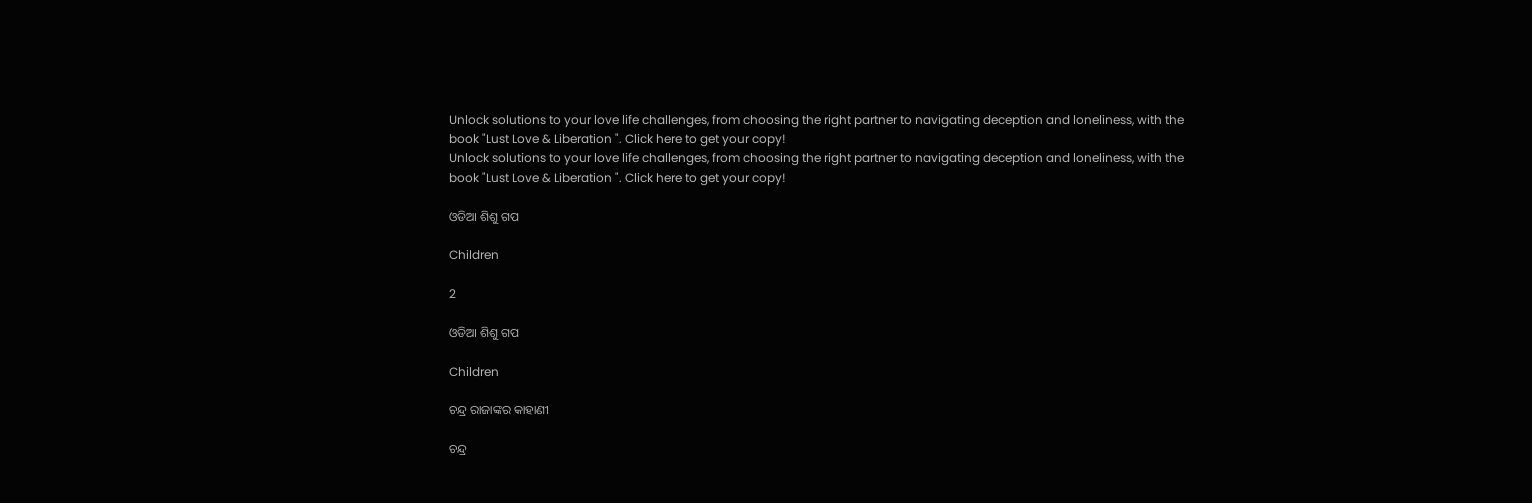Unlock solutions to your love life challenges, from choosing the right partner to navigating deception and loneliness, with the book "Lust Love & Liberation ". Click here to get your copy!
Unlock solutions to your love life challenges, from choosing the right partner to navigating deception and loneliness, with the book "Lust Love & Liberation ". Click here to get your copy!

ଓଡିଆ ଶିଶୁ ଗପ

Children

2

ଓଡିଆ ଶିଶୁ ଗପ

Children

ଚନ୍ଦ୍ର ରାଜାଙ୍କର କାହାଣୀ

ଚନ୍ଦ୍ର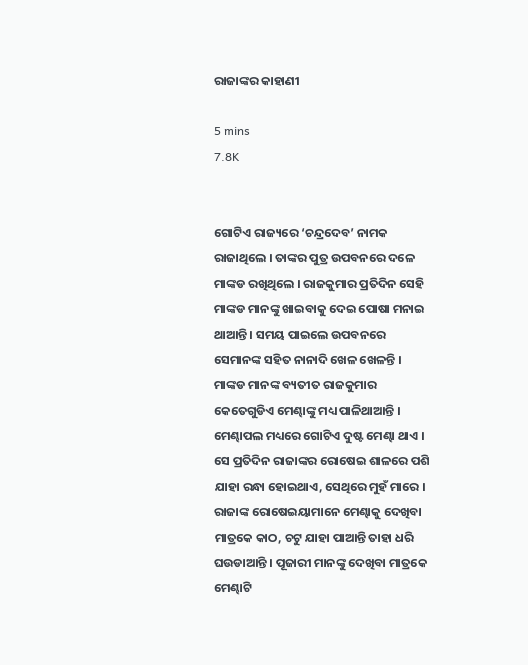ରାଜାଙ୍କର କାହାଣୀ

5 mins
7.8K


ଗୋଟିଏ ରାଜ୍ୟରେ ‘ଚନ୍ଦ୍ରଦେବ’ ନାମକ ରାଜାଥିଲେ । ତାଙ୍କର ପୁତ୍ର ଉପବନରେ ଦଳେ ମାଙ୍କଡ ରଖିଥିଲେ । ରାଜକୁମାର ପ୍ରତିଦିନ ସେହି ମାଙ୍କଡ ମାନଙ୍କୁ ଖାଇବାକୁ ଦେଇ ପୋଷା ମନାଇ ଥାଆନ୍ତି । ସମୟ ପାଇଲେ ଉପବନରେ ସେମାନଙ୍କ ସହିତ ନାନାଦି ଖେଳ ଖେଳନ୍ତି । ମାଙ୍କଡ ମାନଙ୍କ ବ୍ୟତୀତ ରାଜକୁମାର କେତେଗୁଡିଏ ମେଣ୍ଢାଙ୍କୁ ମଧ୍ୟ ପାଳିଥାଆନ୍ତି । ମେଣ୍ଢାପଲ ମଧ୍ୟରେ ଗୋଟିଏ ଦୁଷ୍ଟ ମେଣ୍ଢା ଥାଏ । ସେ ପ୍ରତିଦିନ ରାଜାଙ୍କର ରୋଷେଇ ଶାଳରେ ପଶି ଯାହା ରନ୍ଧା ହୋଇଥାଏ, ସେଥିରେ ମୁହଁ ମାରେ । ରାଜାଙ୍କ ରୋଷେଇୟାମାନେ ମେଣ୍ଢାକୁ ଦେଖିବା ମାତ୍ରକେ କାଠ, ଚଟୁ ଯାହା ପାଆନ୍ତି ତାହା ଧରି ଘଉଡାଆନ୍ତି । ପୂଜାରୀ ମାନଙ୍କୁ ଦେଖିବା ମାତ୍ରକେ ମେଣ୍ଢାଟି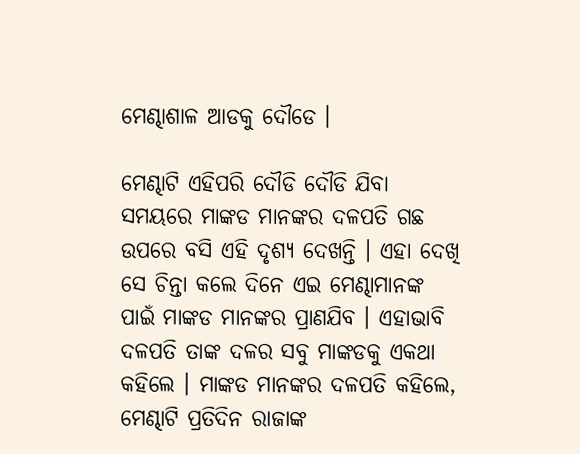ମେଣ୍ଢାଶାଳ ଆଡକୁ ଦୌଡେ ।

ମେଣ୍ଢାଟି ଏହିପରି ଦୌଡି ଦୌଡି ଯିବା ସମୟରେ ମାଙ୍କଡ ମାନଙ୍କର ଦଳପତି ଗଛ ଉପରେ ବସି ଏହି ଦୃଶ୍ୟ ଦେଖନ୍ତି । ଏହା ଦେଖି ସେ ଚିନ୍ତା କଲେ ଦିନେ ଏଇ ମେଣ୍ଢାମାନଙ୍କ ପାଇଁ ମାଙ୍କଡ ମାନଙ୍କର ପ୍ରାଣଯିବ । ଏହାଭାବି ଦଳପତି ତାଙ୍କ ଦଳର ସବୁ ମାଙ୍କଡକୁ ଏକଥା କହିଲେ । ମାଙ୍କଡ ମାନଙ୍କର ଦଳପତି କହିଲେ, ମେଣ୍ଢାଟି ପ୍ରତିଦିନ ରାଜାଙ୍କ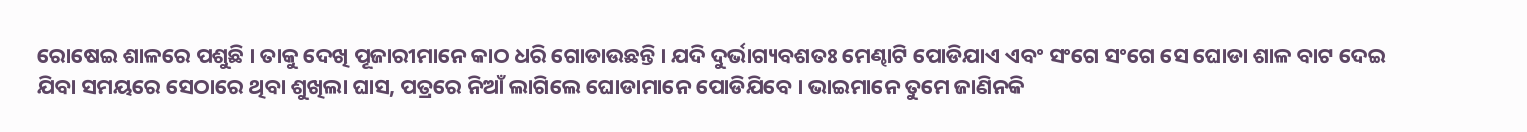ରୋଷେଇ ଶାଳରେ ପଶୁଛି । ତାକୁ ଦେଖି ପୂଜାରୀମାନେ କାଠ ଧରି ଗୋଡାଉଛନ୍ତି । ଯଦି ଦୁର୍ଭାଗ୍ୟବଶତଃ ମେଣ୍ଢାଟି ପୋଡିଯାଏ ଏବଂ ସଂଗେ ସଂଗେ ସେ ଘୋଡା ଶାଳ ବାଟ ଦେଇ ଯିବା ସମୟରେ ସେଠାରେ ଥିବା ଶୁଖିଲା ଘାସ, ପତ୍ରରେ ନିଆଁ ଲାଗିଲେ ଘୋଡାମାନେ ପୋଡିଯିବେ । ଭାଇମାନେ ତୁମେ ଜାଣିନକି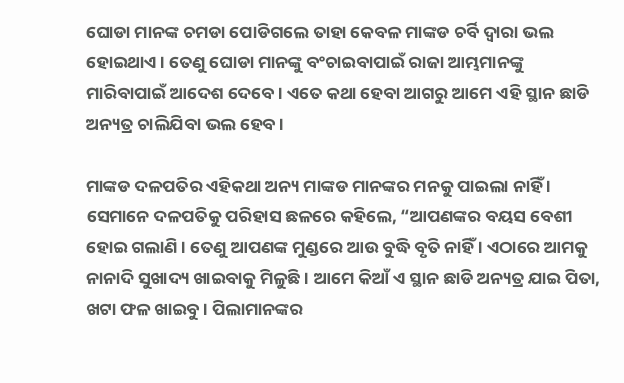ଘୋଡା ମାନଙ୍କ ଚମଡା ପୋଡିଗଲେ ତାହା କେବଳ ମାଙ୍କଡ ଚର୍ବି ଦ୍ୱାରା ଭଲ ହୋଇଥାଏ । ତେଣୁ ଘୋଡା ମାନଙ୍କୁ ବଂଚାଇବାପାଇଁ ରାଜା ଆମ୍ଭମାନଙ୍କୁ ମାରିବାପାଇଁ ଆଦେଶ ଦେବେ । ଏତେ କଥା ହେବା ଆଗରୁ ଆମେ ଏହି ସ୍ଥାନ ଛାଡି ଅନ୍ୟତ୍ର ଚାଲିଯିବା ଭଲ ହେବ ।

ମାଙ୍କଡ ଦଳପତିର ଏହିକଥା ଅନ୍ୟ ମାଙ୍କଡ ମାନଙ୍କର ମନକୁ ପାଇଲା ନାହିଁ । ସେମାନେ ଦଳପତିକୁ ପରିହାସ ଛଳରେ କହିଲେ, “ଆପଣଙ୍କର ବୟସ ବେଶୀ ହୋଇ ଗଲାଣି । ତେଣୁ ଆପଣଙ୍କ ମୁଣ୍ଡରେ ଆଉ ବୁଦ୍ଧି ବୃତି ନାହିଁ । ଏଠାରେ ଆମକୁ ନାନାଦି ସୁଖାଦ୍ୟ ଖାଇବାକୁ ମିଳୁଛି । ଆମେ କିଆଁ ଏ ସ୍ଥାନ ଛାଡି ଅନ୍ୟତ୍ର ଯାଇ ପିତା, ଖଟା ଫଳ ଖାଇବୁ । ପିଲାମାନଙ୍କର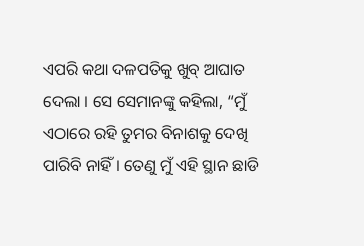ଏପରି କଥା ଦଳପତିକୁ ଖୁବ୍ ଆଘାତ ଦେଲା । ସେ ସେମାନଙ୍କୁ କହିଲା, “ମୁଁ ଏଠାରେ ରହି ତୁମର ବିନାଶକୁ ଦେଖି ପାରିବି ନାହିଁ । ତେଣୁ ମୁଁ ଏହି ସ୍ଥାନ ଛାଡି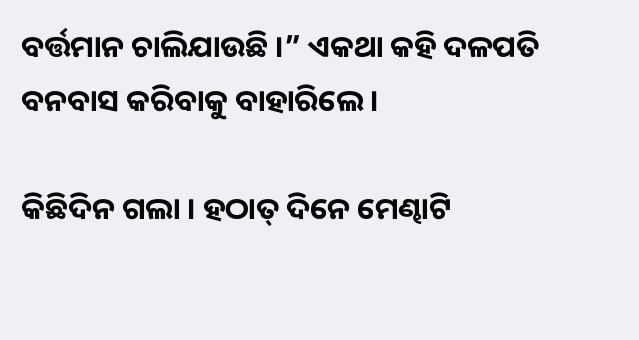ବର୍ତ୍ତମାନ ଚାଲିଯାଉଛି ।” ଏକଥା କହି ଦଳପତି ବନବାସ କରିବାକୁ ବାହାରିଲେ ।

କିଛିଦିନ ଗଲା । ହଠାତ୍ ଦିନେ ମେଣ୍ଢାଟି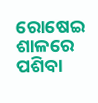ରୋଷେଇ ଶାଳରେ ପଶିବା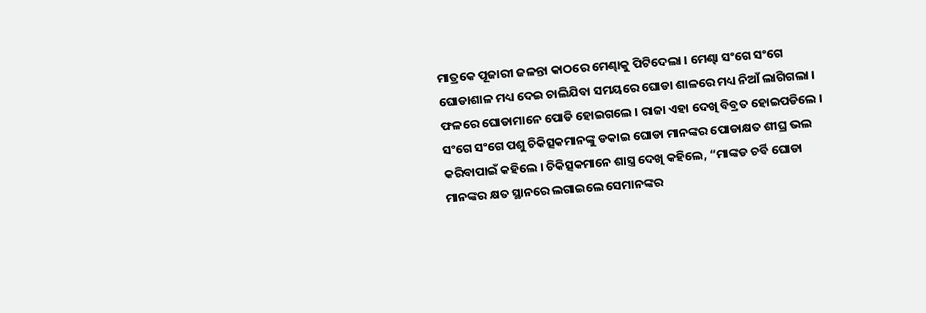ମାତ୍ରକେ ପୂଜାରୀ ଜଳନ୍ତା କାଠରେ ମେଣ୍ଢାକୁ ପିଟିଦେଲା । ମେଣ୍ଢା ସଂଗେ ସଂଗେ ଘୋଡାଶାଳ ମଧ୍ୟ ଦେଇ ଚାଲିଯିବା ସମୟରେ ଘୋଡା ଶାଳରେ ମଧ୍ୟ ନିଆଁ ଲାଗିଗଲା । ଫଳରେ ଘୋଡାମାନେ ପୋଡି ହୋଇଗଲେ । ରାଜା ଏହା ଦେଖି ବିବ୍ରତ ହୋଇପଡିଲେ । ସଂଗେ ସଂଗେ ପଶୁ ଚିକିତ୍ସକମାନଙ୍କୁ ଡକାଇ ଘୋଡା ମାନଙ୍କର ପୋଡାକ୍ଷତ ଶୀଘ୍ର ଭଲ କରିବାପାଇଁ କହିଲେ । ଚିକିତ୍ସକମାନେ ଶାସ୍ତ୍ର ଦେଖି କହିଲେ, “ମାଙ୍କଡ ଚର୍ବି ଘୋଡା ମାନଙ୍କର କ୍ଷତ ସ୍ଥାନରେ ଲଗାଇଲେ ସେମାନଙ୍କର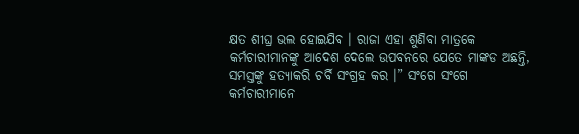କ୍ଷତ ଶୀଘ୍ର ଭଲ ହୋଇଯିବ । ରାଜା ଏହା ଶୁଣିବା ମାତ୍ରକେ କର୍ମଚାରୀମାନଙ୍କୁ ଆଦେଶ ଦେଲେ ଉପବନରେ ଯେତେ ମାଙ୍କଡ ଅଛନ୍ତି, ସମସ୍ତଙ୍କୁ ହତ୍ୟାକରି ଚର୍ବି ସଂଗ୍ରହ କର ।” ସଂଗେ ସଂଗେ କର୍ମଚାରୀମାନେ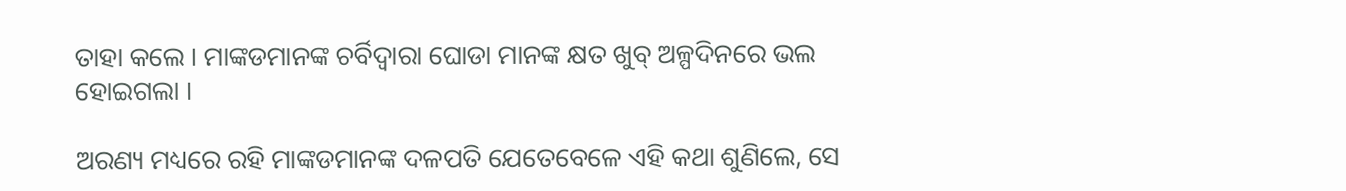ତାହା କଲେ । ମାଙ୍କଡମାନଙ୍କ ଚର୍ବିଦ୍ୱାରା ଘୋଡା ମାନଙ୍କ କ୍ଷତ ଖୁବ୍ ଅଳ୍ପଦିନରେ ଭଲ ହୋଇଗଲା ।

ଅରଣ୍ୟ ମଧ୍ୟରେ ରହି ମାଙ୍କଡମାନଙ୍କ ଦଳପତି ଯେତେବେଳେ ଏହି କଥା ଶୁଣିଲେ, ସେ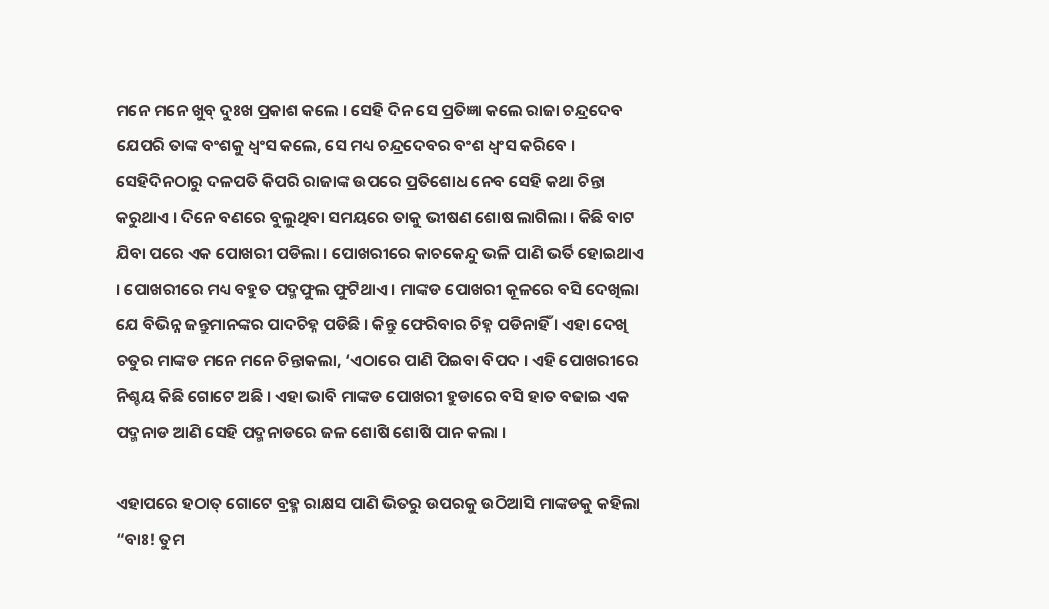ମନେ ମନେ ଖୁବ୍ ଦୁଃଖ ପ୍ରକାଶ କଲେ । ସେହି ଦିନ ସେ ପ୍ରତିଜ୍ଞା କଲେ ରାଜା ଚନ୍ଦ୍ରଦେବ ଯେପରି ତାଙ୍କ ବଂଶକୁ ଧ୍ୱଂସ କଲେ, ସେ ମଧ୍ୟ ଚନ୍ଦ୍ରଦେବର ବଂଶ ଧ୍ୱଂସ କରିବେ । ସେହିଦିନଠାରୁ ଦଳପତି କିପରି ରାଜାଙ୍କ ଉପରେ ପ୍ରତିଶୋଧ ନେବ ସେହି କଥା ଚିନ୍ତା କରୁଥାଏ । ଦିନେ ବଣରେ ବୁଲୁଥିବା ସମୟରେ ତାକୁ ଭୀଷଣ ଶୋଷ ଲାଗିଲା । କିଛି ବାଟ ଯିବା ପରେ ଏକ ପୋଖରୀ ପଡିଲା । ପୋଖରୀରେ କାଚକେନ୍ଦୁ ଭଳି ପାଣି ଭର୍ତି ହୋଇଥାଏ । ପୋଖରୀରେ ମଧ୍ୟ ବହୁତ ପଦ୍ମଫୁଲ ଫୁଟିଥାଏ । ମାଙ୍କଡ ପୋଖରୀ କୂଳରେ ବସି ଦେଖିଲା ଯେ ବିଭିନ୍ନ ଜନ୍ତୁମାନଙ୍କର ପାଦଚିହ୍ନ ପଡିଛି । କିନ୍ତୁ ଫେରିବାର ଚିହ୍ନ ପଡିନାହିଁ । ଏହା ଦେଖି ଚତୁର ମାଙ୍କଡ ମନେ ମନେ ଚିନ୍ତାକଲା, ‘ଏଠାରେ ପାଣି ପିଇବା ବିପଦ । ଏହି ପୋଖରୀରେ ନିଶ୍ଚୟ କିଛି ଗୋଟେ ଅଛି । ଏହା ଭାବି ମାଙ୍କଡ ପୋଖରୀ ହୁଡାରେ ବସି ହାତ ବଢାଇ ଏକ ପଦ୍ମନାଡ ଆଣି ସେହି ପଦ୍ମନାଡରେ ଜଳ ଶୋଷି ଶୋଷି ପାନ କଲା ।

ଏହାପରେ ହଠାତ୍ ଗୋଟେ ବ୍ରହ୍ମ ରାକ୍ଷସ ପାଣି ଭିତରୁ ଉପରକୁ ଉଠିଆସି ମାଙ୍କଡକୁ କହିଲା “ବାଃ! ତୁମ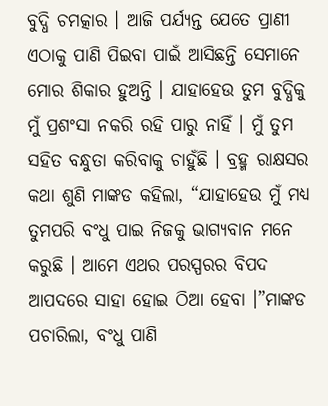ବୁଦ୍ଧି ଚମତ୍କାର । ଆଜି ପର୍ଯ୍ୟନ୍ତ ଯେତେ ପ୍ରାଣୀ ଏଠାକୁ ପାଣି ପିଇବା ପାଇଁ ଆସିଛନ୍ତି ସେମାନେ ମୋର ଶିକାର ହୁଅନ୍ତି । ଯାହାହେଉ ତୁମ ବୁଦ୍ଧିକୁ ମୁଁ ପ୍ରଶଂସା ନକରି ରହି ପାରୁ ନାହିଁ । ମୁଁ ତୁମ ସହିତ ବନ୍ଧୁତା କରିବାକୁ ଚାହୁଁଛି । ବ୍ରହ୍ମ ରାକ୍ଷସର କଥା ଶୁଣି ମାଙ୍କଡ କହିଲା, “ଯାହାହେଉ ମୁଁ ମଧ୍ୟ ତୁମପରି ବଂଧୁ ପାଇ ନିଜକୁ ଭାଗ୍ୟବାନ ମନେ କରୁଛି । ଆମେ ଏଥର ପରସ୍ପରର ବିପଦ ଆପଦରେ ସାହା ହୋଇ ଠିଆ ହେବା ।”ମାଙ୍କଡ ପଚାରିଲା, ବଂଧୁ ପାଣି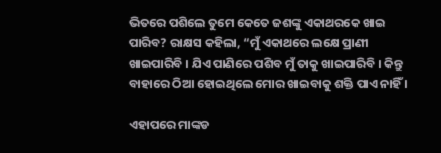ଭିତରେ ପଶିଲେ ତୁମେ କେତେ ଜଶଙ୍କୁ ଏକାଥରକେ ଖାଇ ପାରିବ? ରାକ୍ଷସ କହିଲା, “ମୁଁ ଏକାଥରେ ଲକ୍ଷେ ପ୍ରାଣୀ ଖାଇପାରିବି । ଯିଏ ପାଣିରେ ପଶିବ ମୁଁ ତାକୁ ଖାଇପାରିବି । କିନ୍ତୁ ବାହାରେ ଠିଆ ହୋଇଥିଲେ ମୋର ଖାଇବାକୁ ଶକ୍ତି ପାଏ ନାହିଁ ।

ଏହାପରେ ମାଙ୍କଡ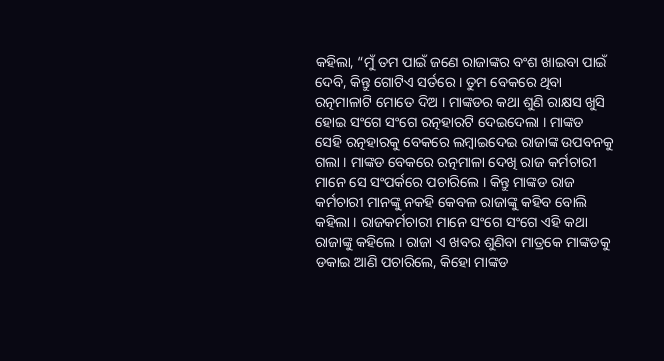କହିଲା, “ମୁଁ ତମ ପାଇଁ ଜଣେ ରାଜାଙ୍କର ବଂଶ ଖାଇବା ପାଇଁ ଦେବି, କିନ୍ତୁ ଗୋଟିଏ ସର୍ତରେ । ତୁମ ବେକରେ ଥିବା ରତ୍ନମାଳାଟି ମୋତେ ଦିଅ । ମାଙ୍କଡର କଥା ଶୁଣି ରାକ୍ଷସ ଖୁସି ହୋଇ ସଂଗେ ସଂଗେ ରତ୍ନହାରଟି ଦେଇଦେଲା । ମାଙ୍କଡ ସେହି ରତ୍ନହାରକୁ ବେକରେ ଲମ୍ବାଇଦେଇ ରାଜାଙ୍କ ଉପବନକୁ ଗଲା । ମାଙ୍କଡ ବେକରେ ରତ୍ନମାଳା ଦେଖି ରାଜ କର୍ମଚାରୀ ମାନେ ସେ ସଂପର୍କରେ ପଚାରିଲେ । କିନ୍ତୁ ମାଙ୍କଡ ରାଜ କର୍ମଚାରୀ ମାନଙ୍କୁ ନକହି କେବଳ ରାଜାଙ୍କୁ କହିବ ବୋଲି କହିଲା । ରାଜକର୍ମଚାରୀ ମାନେ ସଂଗେ ସଂଗେ ଏହି କଥା ରାଜାଙ୍କୁ କହିଲେ । ରାଜା ଏ ଖବର ଶୁଣିବା ମାତ୍ରକେ ମାଙ୍କଡକୁ ଡକାଇ ଆଣି ପଚାରିଲେ, କିହୋ ମାଙ୍କଡ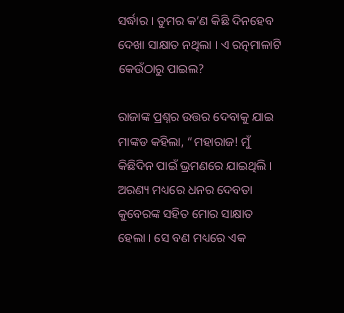ସର୍ଦ୍ଧାର । ତୁମର କ’ଣ କିଛି ଦିନହେବ ଦେଖା ସାକ୍ଷାତ ନଥିଲା । ଏ ରତ୍ନମାଳାଟି କେଉଁଠାରୁ ପାଇଲ?

ରାଜାଙ୍କ ପ୍ରଶ୍ନର ଉତ୍ତର ଦେବାକୁ ଯାଇ ମାଙ୍କଡ କହିଲା, “ମହାରାଜ! ମୁଁ କିଛିଦିନ ପାଇଁ ଭ୍ରମଣରେ ଯାଇଥିଲି । ଅରଣ୍ୟ ମଧ୍ୟରେ ଧନର ଦେବତା କୁବେରଙ୍କ ସହିତ ମୋର ସାକ୍ଷାତ ହେଲା । ସେ ବଣ ମଧ୍ୟରେ ଏକ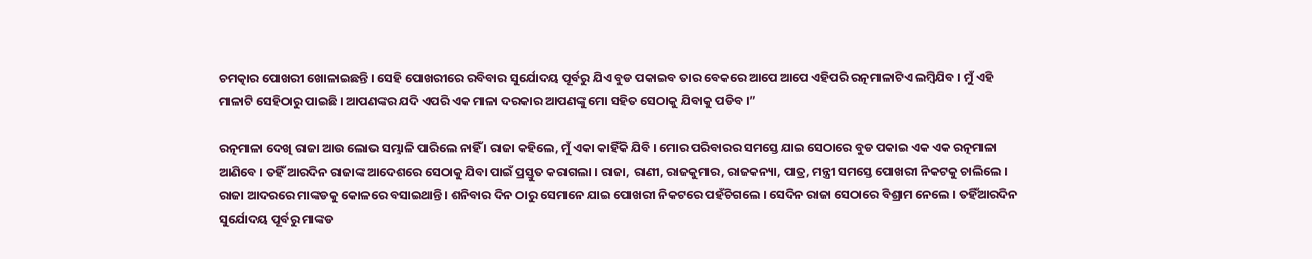ଚମତ୍କାର ପୋଖରୀ ଖୋଳାଇଛନ୍ତି । ସେହି ପୋଖରୀରେ ରବିବାର ସୁର୍ଯୋଦୟ ପୂର୍ବରୁ ଯିଏ ବୁଡ ପକାଇବ ତାର ବେକରେ ଆପେ ଆପେ ଏହିପରି ରତ୍ନମାଳାଟିଏ ଲମ୍ବିଯିବ । ମୁଁ ଏହି ମାଳାଟି ସେହିଠାରୁ ପାଇଛି । ଆପଣଙ୍କର ଯଦି ଏପରି ଏକ ମାଳା ଦରକାର ଆପଣଙ୍କୁ ମୋ ସହିତ ସେଠାକୁ ଯିବାକୁ ପଡିବ ।”

ରତ୍ନମାଳା ଦେଖି ରାଜା ଆଉ ଲୋଭ ସମ୍ଭାଳି ପାରିଲେ ନାହିଁ । ରାଜା କହିଲେ, ମୁଁ ଏକା କାହିଁକି ଯିବି । ମୋର ପରିବାରର ସମସ୍ତେ ଯାଇ ସେଠାରେ ବୁଡ ପକାଇ ଏକ ଏକ ରତ୍ନମାଳା ଆଣିବେ । ତହିଁ ଆରଦିନ ରାଜାଙ୍କ ଆଦେଶରେ ସେଠାକୁ ଯିବା ପାଇଁ ପ୍ରସ୍ତୁତ କରାଗଲା । ରାଜା, ରାଣୀ, ରାଜକୁମାର, ରାଜକନ୍ୟା, ପାତ୍ର, ମନ୍ତ୍ରୀ ସମସ୍ତେ ପୋଖରୀ ନିକଟକୁ ଚାଲିଲେ । ରାଜା ଆଦରରେ ମାଙ୍କଡକୁ କୋଳରେ ବସାଇଥାନ୍ତି । ଶନିବାର ଦିନ ଠାରୁ ସେମାନେ ଯାଇ ପୋଖରୀ ନିକଟରେ ପହଁଚିଗଲେ । ସେଦିନ ରାଜା ସେଠାରେ ବିଶ୍ରାମ ନେଲେ । ତହିଁଆରଦିନ ସୁର୍ଯୋଦୟ ପୂର୍ବରୁ ମାଙ୍କଡ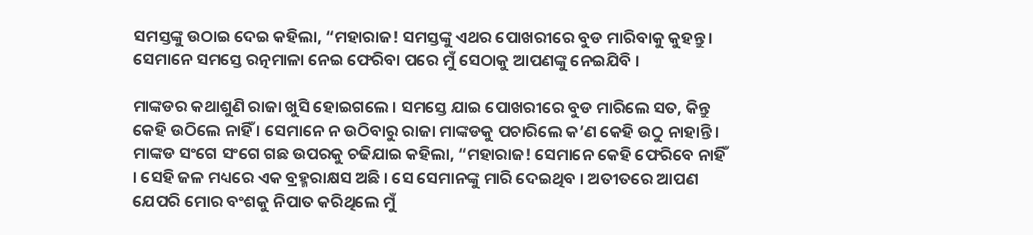ସମସ୍ତଙ୍କୁ ଉଠାଇ ଦେଇ କହିଲା, “ମହାରାଜ! ସମସ୍ତଙ୍କୁ ଏଥର ପୋଖରୀରେ ବୁଡ ମାରିବାକୁ କୁହନ୍ତୁ । ସେମାନେ ସମସ୍ତେ ରତ୍ନମାଳା ନେଇ ଫେରିବା ପରେ ମୁଁ ସେଠାକୁ ଆପଣଙ୍କୁ ନେଇଯିବି ।

ମାଙ୍କଡର କଥାଶୁଣି ରାଜା ଖୁସି ହୋଇଗଲେ । ସମସ୍ତେ ଯାଇ ପୋଖରୀରେ ବୁଡ ମାରିଲେ ସତ, କିନ୍ତୁ କେହି ଉଠିଲେ ନାହିଁ । ସେମାନେ ନ ଉଠିବାରୁ ରାଜା ମାଙ୍କଡକୁ ପଚାରିଲେ କ’ଣ କେହି ଉଠୁ ନାହାନ୍ତି । ମାଙ୍କଡ ସଂଗେ ସଂଗେ ଗଛ ଉପରକୁ ଚଢିଯାଇ କହିଲା, “ମହାରାଜ! ସେମାନେ କେହି ଫେରିବେ ନାହିଁ । ସେହି ଜଳ ମଧ୍ୟରେ ଏକ ବ୍ରହ୍ମରାକ୍ଷସ ଅଛି । ସେ ସେମାନଙ୍କୁ ମାରି ଦେଇଥିବ । ଅତୀତରେ ଆପଣ ଯେପରି ମୋର ବଂଶକୁ ନିପାତ କରିଥିଲେ ମୁଁ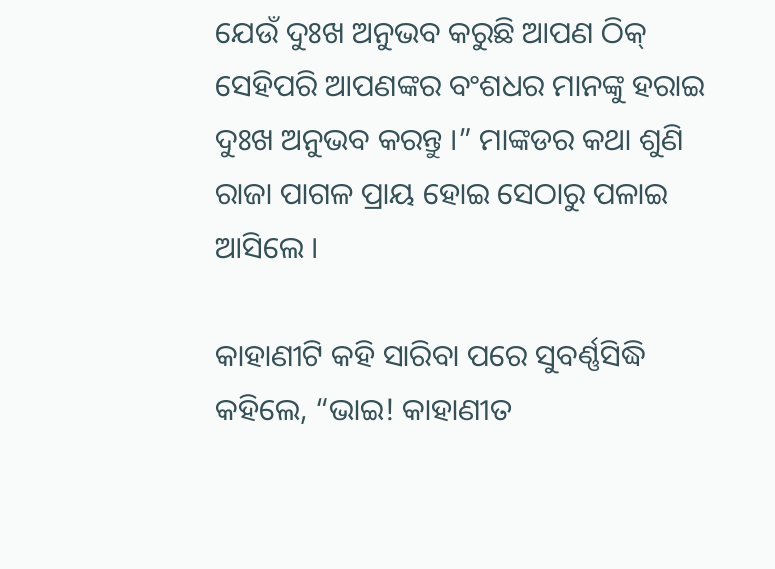ଯେଉଁ ଦୁଃଖ ଅନୁଭବ କରୁଛି ଆପଣ ଠିକ୍ ସେହିପରି ଆପଣଙ୍କର ବଂଶଧର ମାନଙ୍କୁ ହରାଇ ଦୁଃଖ ଅନୁଭବ କରନ୍ତୁ ।” ମାଙ୍କଡର କଥା ଶୁଣି ରାଜା ପାଗଳ ପ୍ରାୟ ହୋଇ ସେଠାରୁ ପଳାଇ ଆସିଲେ ।

କାହାଣୀଟି କହି ସାରିବା ପରେ ସୁବର୍ଣ୍ଣସିଦ୍ଧି କହିଲେ, “ଭାଇ! କାହାଣୀତ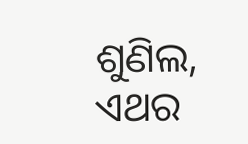ଶୁଣିଲ, ଏଥର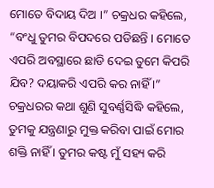ମୋତେ ବିଦାୟ ଦିଅ ।” ଚକ୍ରଧର କହିଲେ, “ବଂଧୁ ତୁମର ବିପଦରେ ପଡିଛନ୍ତି । ମୋତେ ଏପରି ଅବସ୍ଥାରେ ଛାଡି ଦେଇ ତୁମେ କିପରି ଯିବ? ଦୟାକରି ଏପରି କର ନାହିଁ ।” ଚକ୍ରଧରର କଥା ଶୁଣି ସୁବର୍ଣ୍ଣସିଦ୍ଧି କହିଲେ, ତୁମକୁ ଯନ୍ତ୍ରଣାରୁ ମୁକ୍ତ କରିବା ପାଇଁ ମୋର ଶକ୍ତି ନାହିଁ । ତୁମର କଷ୍ଟ ମୁଁ ସହ୍ୟ କରି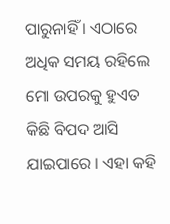ପାରୁନାହିଁ । ଏଠାରେ ଅଧିକ ସମୟ ରହିଲେ ମୋ ଉପରକୁ ହୁଏତ କିଛି ବିପଦ ଆସି ଯାଇପାରେ । ଏହା କହି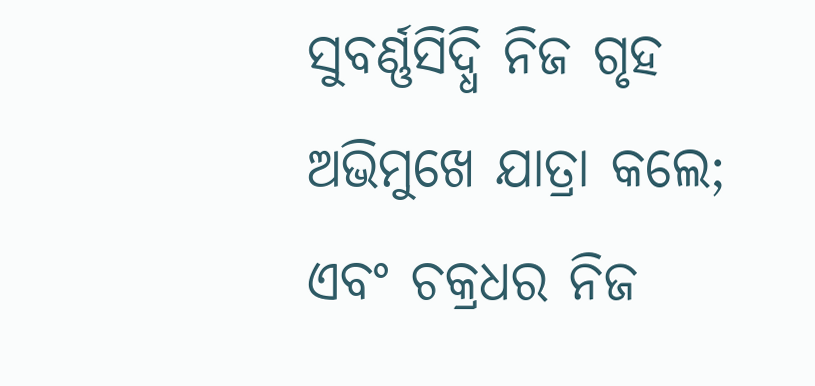ସୁବର୍ଣ୍ଣସିଦ୍ଧି ନିଜ ଗୃହ ଅଭିମୁଖେ ଯାତ୍ରା କଲେ; ଏବଂ ଚକ୍ରଧର ନିଜ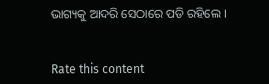ଭାଗ୍ୟକୁ ଆଦରି ସେଠାରେ ପଡି ରହିଲେ ।


Rate this content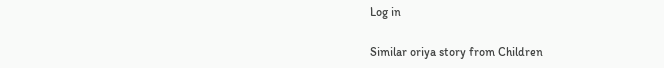Log in

Similar oriya story from Children